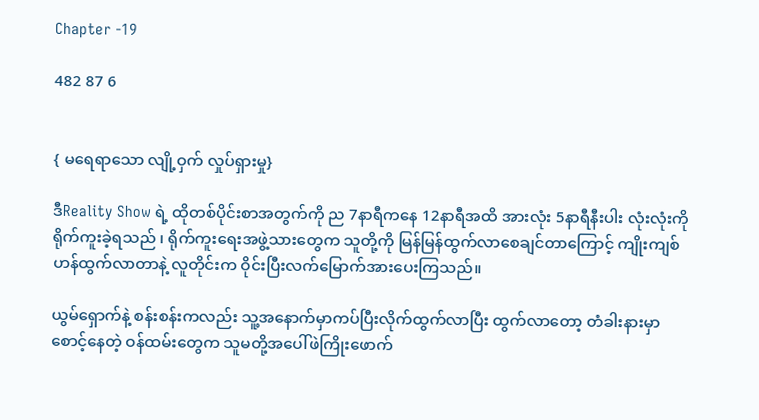Chapter -19

482 87 6


{ မရေရာသော လျို့ဝှက် လှုပ်ရှားမှု}

ဒီReality Show ရဲ့ ထိုတစ်ပိုင်းစာအတွက်ကို ည 7နာရီကနေ 12နာရီအထိ အားလုံး 5နာရီနီးပါး လုံးလုံးကို ရိုက်ကူးခဲ့ရသည် ၊ ရိုက်ကူးရေးအဖွဲ့သားတွေက သူတို့ကို မြန်မြန်ထွက်လာစေချင်တာကြောင့် ကျိုးကျစ်ဟန်ထွက်လာတာနဲ့ လူတိုင်းက ဝိုင်းပြီးလက်မြောက်အားပေးကြသည်။

ယွမ်ရှောက်နဲ့ စန်းစန်းကလည်း သူ့အနောက်မှာကပ်ပြီးလိုက်ထွက်လာပြီး ထွက်လာတော့ တံခါးနားမှာ စောင့်နေတဲ့ ဝန်ထမ်းတွေက သူမတို့အပေါ်ဖဲကြိုးဖောက်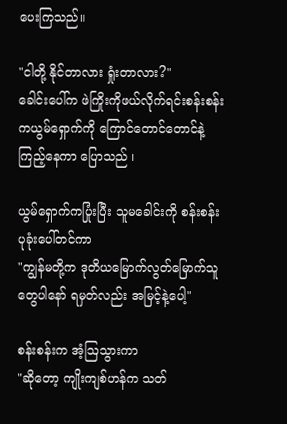ပေးကြသည်။

"ငါတို့ နိုင်တာလား ရှုံးတာလား?"
ခေါင်းပေါ်က ဖဲကြိုးကိုဖယ်လိုက်ရင်းစန်းစန်းကယွမ်ရှောက်ကို ကြောင်တောင်တောင်နဲ့ကြည့်နေကာ ပြောသည် ၊

ယွမ်ရှောက်ကပြုံးပြီး သူမခေါင်းကို စန်းစန်းပုခုံးပေါ်တင်ကာ
"ကျွန်မတို့က ဒုတိယမြောက်လွတ်မြောက်သူတွေပါနော် ရမှတ်လည်း အမြင့်နဲ့ပေါ့"

စန်းစန်းက အံ့ဩသွားကာ
"ဆိုတော့ ကျိုးကျစ်ဟန်က သတ်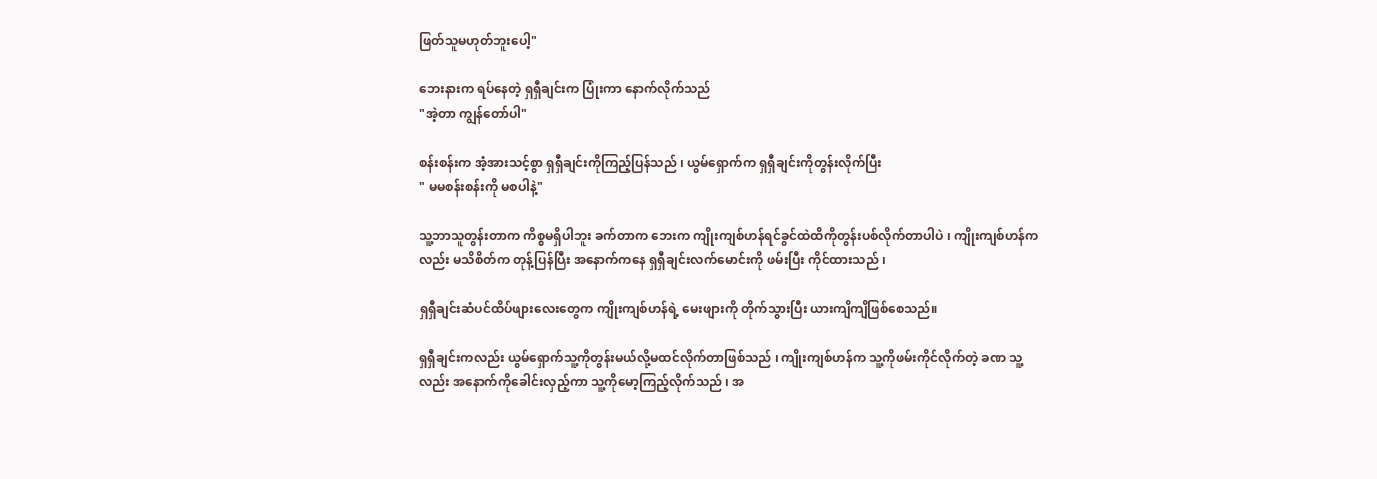ဖြတ်သူမဟုတ်ဘူးပေါ့"

ဘေးနားက ရပ်နေတဲ့ ရှရှီချင်းက ပြုံးကာ နောက်လိုက်သည်
"အဲ့တာ ကျွန်တော်ပါ"

စန်းစန်းက အံ့အားသင့်စွာ ရှရှီချင်းကိုကြည့်ပြန်သည် ၊ ယွမ်ရှောက်က ရှရှီချင်းကိုတွန်းလိုက်ပြီး
" မမစန်းစန်းကို မစပါနဲ့"

သူ့ဘာသူတွန်းတာက ကိစ္စမရှိပါဘူး ခက်တာက ဘေးက ကျိုးကျစ်ဟန်ရင်ခွင်ထဲထိကိုတွန်းပစ်လိုက်တာပါပဲ ၊ ကျိုးကျစ်ဟန်ကလည်း မသိစိတ်က တုန့်ပြန်ပြီး အနောက်ကနေ ရှရှီချင်းလက်မောင်းကို ဖမ်းပြီး ကိုင်ထားသည် ၊

ရှရှီချင်းဆံပင်ထိပ်ဖျားလေးတွေက ကျိုးကျစ်ဟန်ရဲ့ မေးဖျားကို တိုက်သွားပြီး ယားကျိကျိဖြစ်စေသည်။

ရှရှီချင်းကလည်း ယွမ်ရှောက်သူ့ကိုတွန်းမယ်လို့မထင်လိုက်တာဖြစ်သည် ၊ ကျိုးကျစ်ဟန်က သူ့ကိုဖမ်းကိုင်လိုက်တဲ့ ခဏ သူ့လည်း အနောက်ကိုခေါင်းလှည့်ကာ သူ့ကိုမော့ကြည့်လိုက်သည် ၊ အ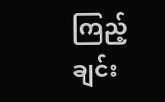ကြည့်ချင်း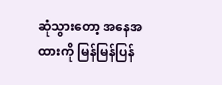ဆုံသွားတော့ အနေအထားကို မြန်မြန်ပြန်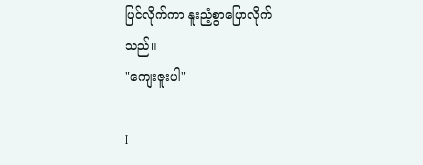ပြင်လိုက်ကာ နူးညံ့စွာပြောလိုက်သည်။
"ကျေးဇူးပါ"

I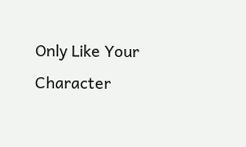Only Like Your Character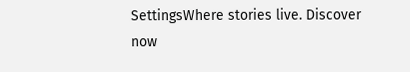SettingsWhere stories live. Discover now